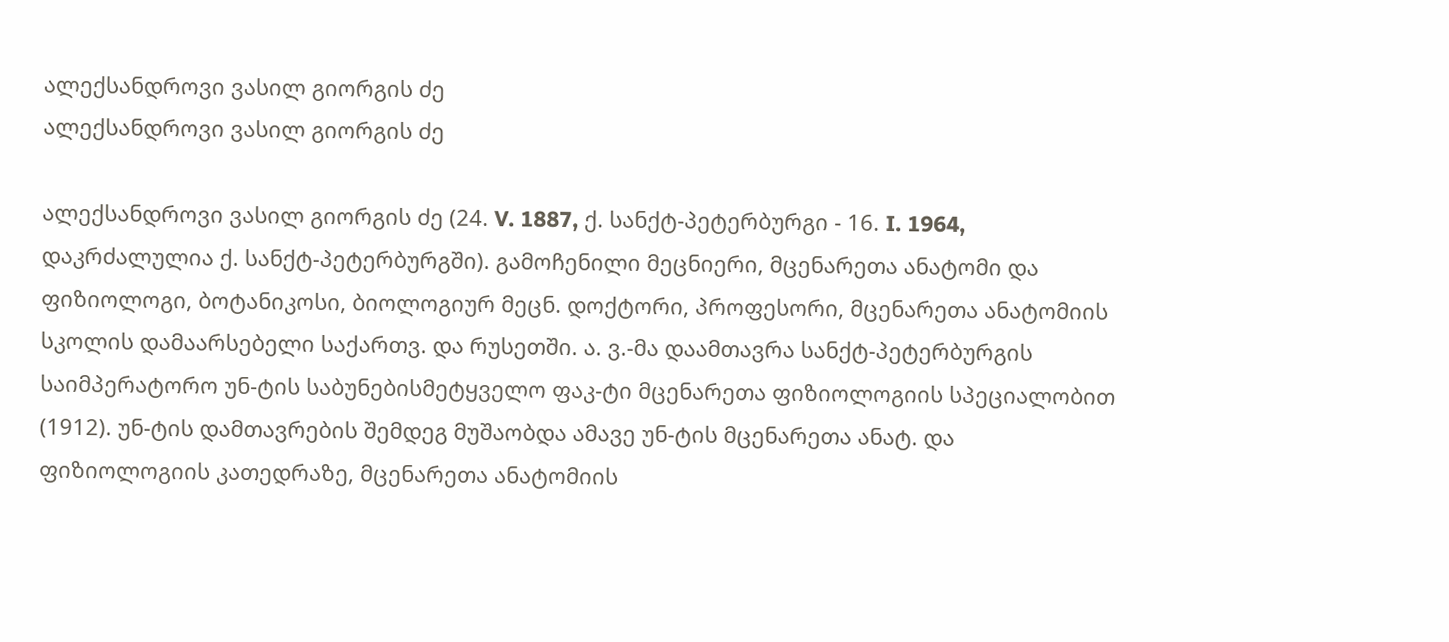ალექსანდროვი ვასილ გიორგის ძე
ალექსანდროვი ვასილ გიორგის ძე

ალექსანდროვი ვასილ გიორგის ძე (24. V. 1887, ქ. სანქტ-პეტერბურგი - 16. I. 1964, დაკრძალულია ქ. სანქტ-პეტერბურგში). გამოჩენილი მეცნიერი, მცენარეთა ანატომი და ფიზიოლოგი, ბოტანიკოსი, ბიოლოგიურ მეცნ. დოქტორი, პროფესორი, მცენარეთა ანატომიის სკოლის დამაარსებელი საქართვ. და რუსეთში. ა. ვ.-მა დაამთავრა სანქტ-პეტერბურგის საიმპერატორო უნ-ტის საბუნებისმეტყველო ფაკ-ტი მცენარეთა ფიზიოლოგიის სპეციალობით (1912). უნ-ტის დამთავრების შემდეგ მუშაობდა ამავე უნ-ტის მცენარეთა ანატ. და ფიზიოლოგიის კათედრაზე, მცენარეთა ანატომიის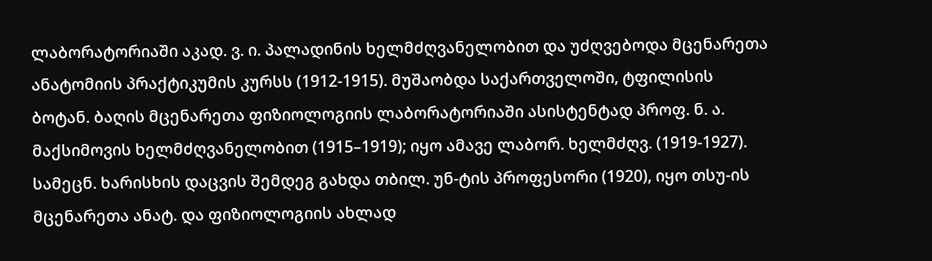ლაბორატორიაში აკად. ვ. ი. პალადინის ხელმძღვანელობით და უძღვებოდა მცენარეთა ანატომიის პრაქტიკუმის კურსს (1912-1915). მუშაობდა საქართველოში, ტფილისის ბოტან. ბაღის მცენარეთა ფიზიოლოგიის ლაბორატორიაში ასისტენტად პროფ. ნ. ა. მაქსიმოვის ხელმძღვანელობით (1915–1919); იყო ამავე ლაბორ. ხელმძღვ. (1919-1927). სამეცნ. ხარისხის დაცვის შემდეგ გახდა თბილ. უნ-ტის პროფესორი (1920), იყო თსუ-ის მცენარეთა ანატ. და ფიზიოლოგიის ახლად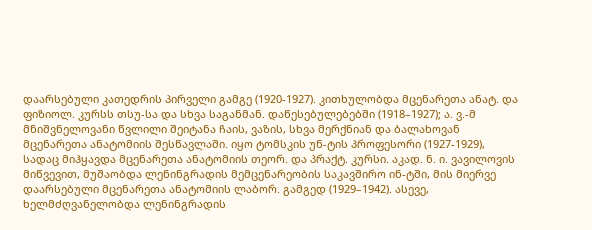დაარსებული კათედრის პირველი გამგე (1920-1927). კითხულობდა მცენარეთა ანატ. და ფიზიოლ. კურსს თსუ-სა და სხვა საგანმან. დაწესებულებებში (1918–1927); ა. ვ.-მ მნიშვნელოვანი წვლილი შეიტანა ჩაის, ვაზის, სხვა მერქნიან და ბალახოვან მცენარეთა ანატომიის შესწავლაში. იყო ტომსკის უნ-ტის პროფესორი (1927-1929), სადაც მიჰყავდა მცენარეთა ანატომიის თეორ. და პრაქტ. კურსი. აკად. ნ. ი. ვავილოვის მიწვევით, მუშაობდა ლენინგრადის მემცენარეობის საკავშირო ინ-ტში, მის მიერვე დაარსებული მცენარეთა ანატომიის ლაბორ. გამგედ (1929–1942). ასევე, ხელმძღვანელობდა ლენინგრადის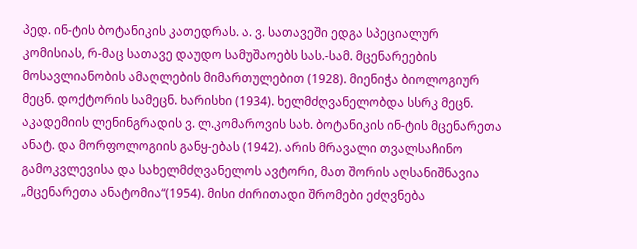პედ. ინ-ტის ბოტანიკის კათედრას. ა. ვ. სათავეში ედგა სპეციალურ კომისიას, რ-მაც სათავე დაუდო სამუშაოებს სას.-სამ. მცენარეების მოსავლიანობის ამაღლების მიმართულებით (1928). მიენიჭა ბიოლოგიურ მეცნ. დოქტორის სამეცნ. ხარისხი (1934). ხელმძღვანელობდა სსრკ მეცნ. აკადემიის ლენინგრადის ვ. ლ.კომაროვის სახ. ბოტანიკის ინ-ტის მცენარეთა ანატ. და მორფოლოგიის განყ-ებას (1942). არის მრავალი თვალსაჩინო გამოკვლევისა და სახელმძღვანელოს ავტორი, მათ შორის აღსანიშნავია „მცენარეთა ანატომია“(1954). მისი ძირითადი შრომები ეძღვნება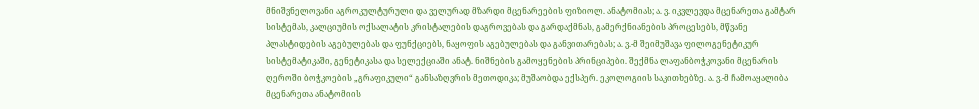მნიშვნელოვანი აგროკულტურული და ველურად მზარდი მცენარეების ფიზიოლ. ანატომიას; ა. ვ. იკვლევდა მცენარეთა გამტარ სისტემას, კალციუმის ოქსალატის კრისტალების დაგროვებას და გარდაქმნას, გამერქნიანების პროცესებს, მწვანე პლასტიდების აგებულებას და ფუნქციებს, ნაყოფის აგებულებას და განვითარებას; ა. ვ.-მ შეიმუშავა ფილოგენეტიკურ სისტემატიკაში, გენეტიკასა და სელექციაში ანატ. ნიშნების გამოყენების პრინციპები. შექმნა ლაფანბოჭკოვანი მცენარის ღეროში ბოჭკოების „გრაფიკული“ განსაზღვრის მეთოდიკა; მუშაობდა ექსპერ. ეკოლოგიის საკითხებზე. ა. ვ.-მ ჩამოაყალიბა მცენარეთა ანატომიის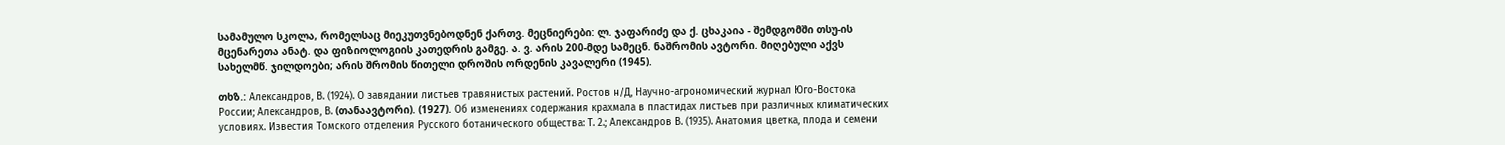სამამულო სკოლა, რომელსაც მიეკუთვნებოდნენ ქართვ. მეცნიერები: ლ. ჯაფარიძე და ქ. ცხაკაია - შემდგომში თსუ-ის მცენარეთა ანატ. და ფიზიოლოგიის კათედრის გამგე. ა. ვ. არის 200-მდე სამეცნ. ნაშრომის ავტორი. მიღებული აქვს სახელმწ. ჯილდოები; არის შრომის წითელი დროშის ორდენის კავალერი (1945).

თხზ.: Александров, В. (1924). О завядании листьев травянистых растений. Ростов н/Д, Научно-агрономический журнал Юго-Востока России; Александров, В. (თანაავტორი). (1927). Об изменениях содержания крахмала в пластидах листьев при различных климатических условиях. Известия Томского отделения Русского ботанического общества: Т. 2.; Александров В. (1935). Анатомия цветка, плода и семени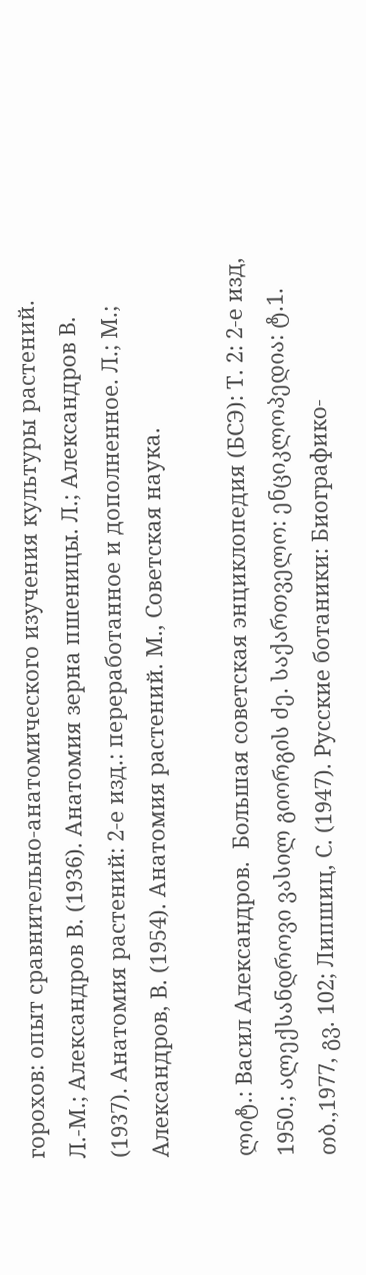горохов: опыт сравнительно-анатомического изучения культуры растений. Л.-М.; Александров В. (1936). Анатомия зерна пшеницы. Л.; Александров В. (1937). Анатомия растений: 2-е изд.: переработанное и дополненное. Л.; М.; Александров, В. (1954). Анатомия растений. М., Советская наука.

ლიტ.: Васил Александров.  Большая советская энциклопедия (БСЭ): Т. 2: 2-е изд, 1950.; ალექსანდროვი ვასილ გიორგის ძე. საქართველო: ენციკლოპედია: ტ.1. თბ.,1977, გვ. 102; Липшиц, С. (1947). Русские ботаники: Биографико-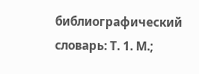библиографический словарь: Т. 1. М.;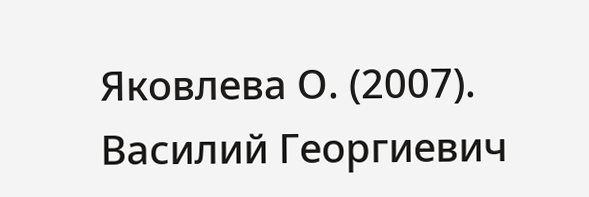Яковлева О. (2007). Василий Георгиевич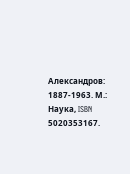Александров: 1887-1963. М.: Наука, ISBN 5020353167.